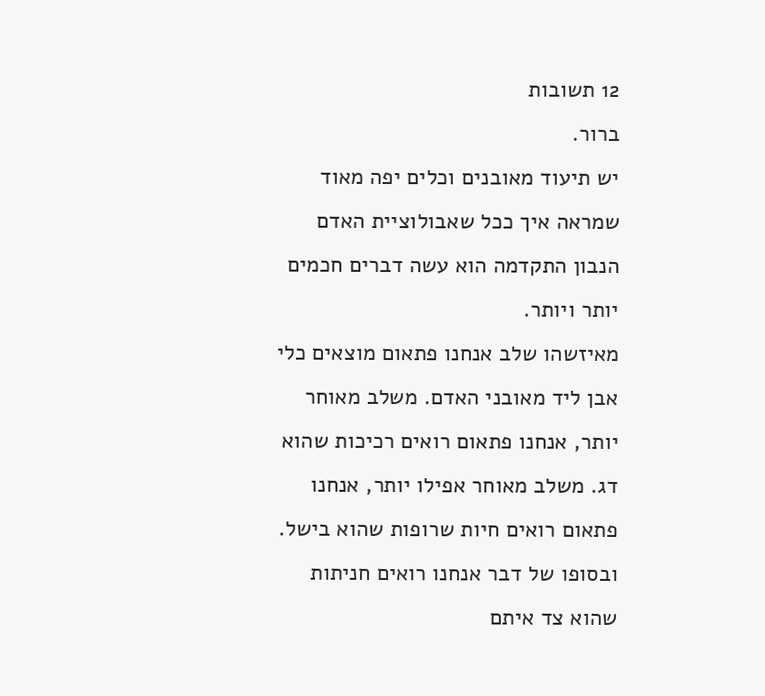12 תשובות
ברור.
יש תיעוד מאובנים וכלים יפה מאוד שמראה איך ככל שאבולוציית האדם הנבון התקדמה הוא עשה דברים חכמים יותר ויותר.
מאיזשהו שלב אנחנו פתאום מוצאים כלי אבן ליד מאובני האדם. משלב מאוחר יותר, אנחנו פתאום רואים רכיכות שהוא דג. משלב מאוחר אפילו יותר, אנחנו פתאום רואים חיות שרופות שהוא בישל.
ובסופו של דבר אנחנו רואים חניתות שהוא צד איתם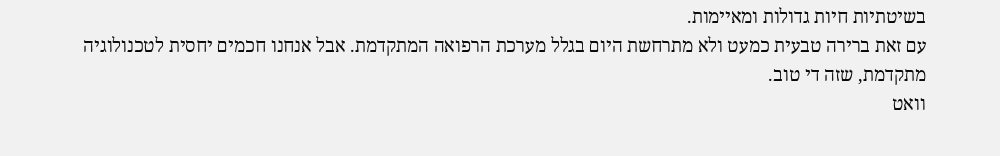בשיטתיות חיות גדולות ומאיימות.
עם זאת ברירה טבעית כמעט ולא מתרחשת היום בגלל מערכת הרפואה המתקדמת. אבל אנחנו חכמים יחסית לטכנולוגיה מתקדמת, שזה די טוב.
וואט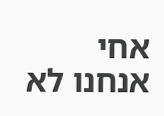אחי
אנחנו לא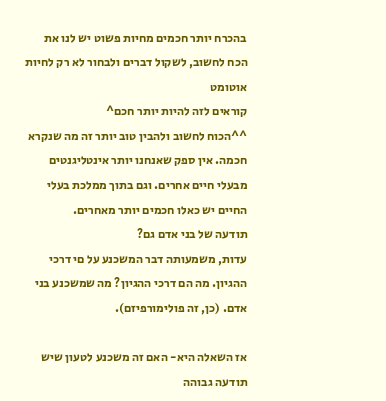בהכרח יותר חכמים מחיות פשוט יש לנו את הכח לחשוב, לשקול דברים ולבחור לא רק לחיות אוטומט
קוראים לזה להיות יותר חכם^
^^הכוח לחשוב ולהבין טוב יותר זה מה שנקרא חכמה. אין ספק שאנחנו יותר אינטליגנטים מבעלי חיים אחרים. וגם בתוך ממלכת בעלי החיים יש כאלו חכמים יותר מאחרים.
תודעה של בני אדם גם?
עדות, משמעותה דבר המשכנע על םי דרכי ההגיון. מה הם דרכי ההגיון? מה שמשכנע בני אדם. (כן, זה פולימורפיזם).

אז השאלה היא- האם זה משכנע לטעון שיש תודעה גבוהה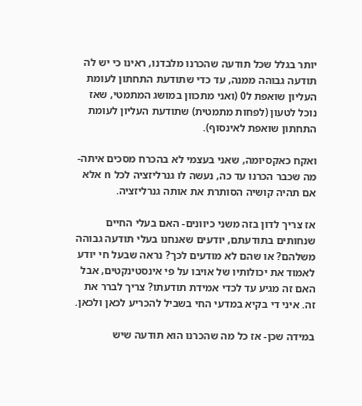יותר בגלל שכל תודעה שהכרנו מלבדנו, ראינו כי יש לה תודעה גבוהה ממנה, עד כדי שתודעת התחתון לעומת העליון שואפת ל0 (ואני מתכוון במושג המתמטי, שאז נוכל לטעון (לפחות מתמטית) שתודעת העליון לעומת התחתון שואפת לאינסוף).

ואקח כאקסיומה, שאני בעצמי לא בהכרח מסכים איתה- מה שכבר הכרנו עד כה, נעשה לו גנרליזציה לכל n אלא אם תהיה קושיה הסותרת את אותה גנרליזציה.

אז צריך לדון בזה משני כיוונים- האם בעלי החיים שנחותים בתודעתם, יודעים שאנחנו בעלי תודעה גבוהה משלהם? או שהם לא מודעים לכך? נראה שבעל חי יודע לאמוד את יכולותיו של אויבו על פי אינסטינקטים, אבל האם זה מגיע עד לכדי אמידת תודעתו? צריך לברר את זה. איני די בקיא במדעי החי בשביל להכריע לכאן ולכאן.

במידה שכן- אז כל מה שהכרנו הוא תודעה שיש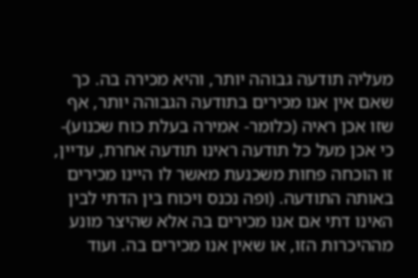מעליה תודעה גבוהה יותר, והיא מכירה בה. כך שאם אין אנו מכירים בתודעה הגבוהה יותר, אף שזו אכן ראיה (כלומר- אמירה בעלת כוח שכנוע)- כי אכן מעל כל תודעה ראינו תודעה אחרת, עדיין, זו הוכחה פחות משכנעת מאשר לו היינו מכירים באותה התודעה. (ופה נכנס ויכוח בין הדתי לבין האינו דתי אם אנו מכירים בה אלא שהיצר מונע מההיכרות הזו, או שאין אנו מכירים בה. ועוד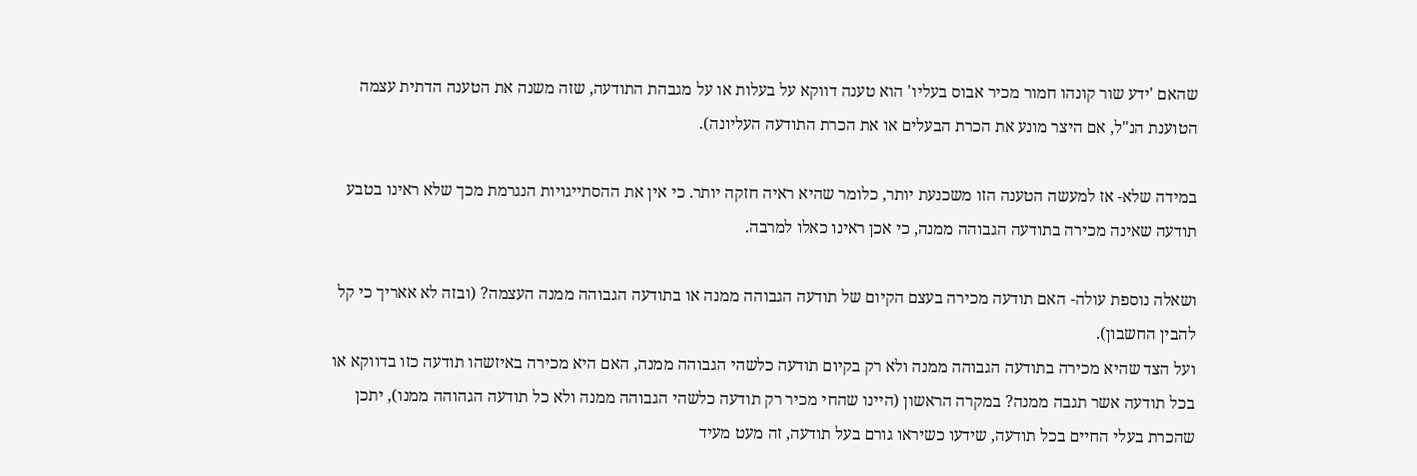שהאם 'ידע שור קונהו חמור מכיר אבוס בעליו' הוא טענה דווקא על בעלות או על מגבהת התודעה, שזה משנה את הטענה הדתית עצמה הטוענת הנ"ל, אם היצר מונע את הכרת הבעלים או את הכרת התודעה העליונה).

במידה שלא- אז למעשה הטענה הזו משכנעת יותר, כלומר שהיא ראיה חזקה יותר. כי אין את ההסתייגויות הנגרמת מכך שלא ראינו בטבע תודעה שאינה מכירה בתודעה הגבוהה ממנה, כי אכן ראינו כאלו למרבה.

ושאלה נוספת עולה- האם תודעה מכירה בעצם הקיום של תודעה הגבוהה ממנה או בתודעה הגבוהה ממנה העצמה? (ובזה לא אאריך כי קל להבין החשבון).
ועל הצד שהיא מכירה בתודעה הגבוהה ממנה ולא רק בקיום תודעה כלשהי הגבוהה ממנה, האם היא מכירה באיזשהו תודעה כזו בדווקא או בכל תודעה אשר תגבה ממנה? במקרה הראשון (היינו שהחי מכיר רק תודעה כלשהי הגבוהה ממנה ולא כל תודעה הגהוהה ממנו), יתכן שהכרת בעלי החיים בכל תודעה, שידעו כשיראו גורם בעל תודעה, זה מעט מעיד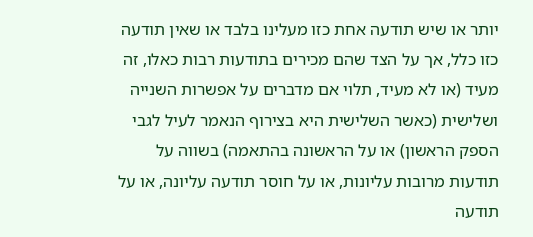יותר או שיש תודעה אחת כזו מעלינו בלבד או שאין תודעה כזו כלל, אך על הצד שהם מכירים בתודעות רבות כאלו, זה מעיד (או לא מעיד, תלוי אם מדברים על אפשרות השנייה ושלישית (כאשר השלישית היא בצירוף הנאמר לעיל לגבי הספק הראשון) או על הראשונה בהתאמה) בשווה על תודעות מרובות עליונות, או על חוסר תודעה עליונה, או על תודעה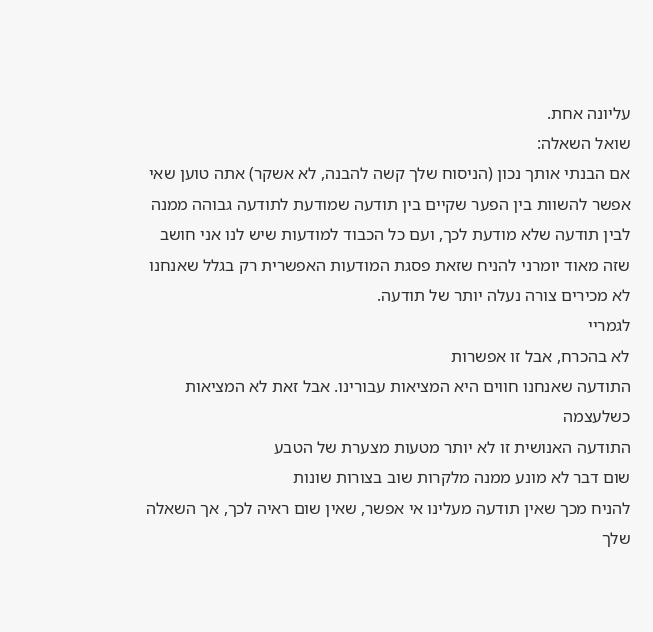עליונה אחת.
שואל השאלה:
אם הבנתי אותך נכון (הניסוח שלך קשה להבנה, לא אשקר) אתה טוען שאי אפשר להשוות בין הפער שקיים בין תודעה שמודעת לתודעה גבוהה ממנה לבין תודעה שלא מודעת לכך, ועם כל הכבוד למודעות שיש לנו אני חושב שזה מאוד יומרני להניח שזאת פסגת המודעות האפשרית רק בגלל שאנחנו לא מכירים צורה נעלה יותר של תודעה.
לגמריי
לא בהכרח, אבל זו אפשרות
התודעה שאנחנו חווים היא המציאות עבורינו. אבל זאת לא המציאות כשלעצמה
התודעה האנושית זו לא יותר מטעות מצערת של הטבע
שום דבר לא מונע ממנה מלקרות שוב בצורות שונות
להניח מכך שאין תודעה מעלינו אי אפשר, שאין שום ראיה לכך, אך השאלה שלך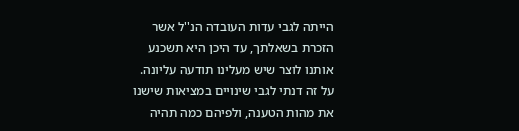הייתה לגבי עדות העובדה הנ''ל אשר הזכרת בשאלתך, עד היכן היא תשכנע אותנו לוצר שיש מעלינו תודעה עליונה. על זה דנתי לגבי שינויים במציאות שישנו את מהות הטענה, ולפיהם כמה תהיה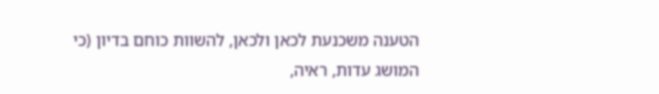הטענה משכנעת לכאן ולכאן, להשוות כוחם בדיון (כי המושג עדות, ראיה,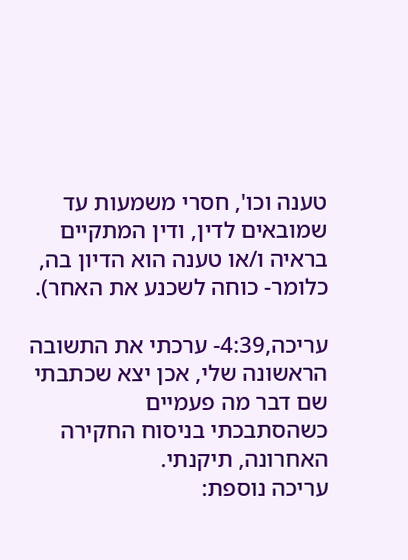טענה וכו', חסרי משמעות עד שמובאים לדין, ודין המתקיים בראיה ו/או טענה הוא הדיון בה, כלומר- כוחה לשכנע את האחר).

עריכה,4:39- ערכתי את התשובה הראשונה שלי, אכן יצא שכתבתי שם דבר מה פעמיים כשהסתבכתי בניסוח החקירה האחרונה, תיקנתי.
עריכה נוספת: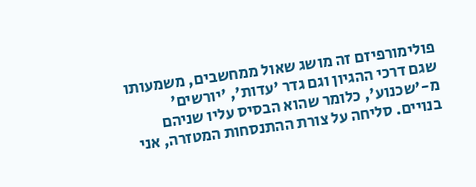פולימורפיזם זה מושג שאול ממחשבים, משמעותו שגם דרכי ההגיון וגם גדר 'עדות', 'יורשים' מ-'שכנוע', כלומר שהוא הבסיס עליו שניהם בנויים. סליחה על צורת ההתנסחות המטזרה, אני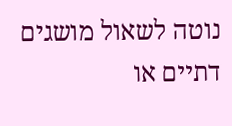נוטה לשאול מושגים דתיים או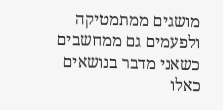מושגים ממתמטיקה ולפעמים גם ממחשבים כשאני מדבר בנושאים כאלו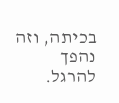בכיתה, וזה נהפך להרגל.